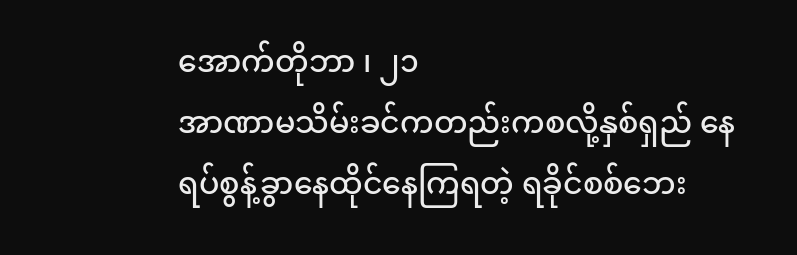အောက်တိုဘာ ၊ ၂၁
အာဏာမသိမ်းခင်ကတည်းကစလို့နှစ်ရှည် နေရပ်စွန့်ခွာနေထိုင်နေကြရတဲ့ ရခိုင်စစ်ဘေး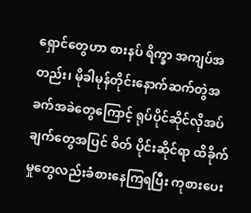ရှောင်တွေဟာ စားနပ် ရိက္ခာ အကျပ်အတည်း၊ မိုခါမုန်တိုင်းနောက်ဆက်တွဲအခက်အခဲတွေကြောင့် ရုပ်ပိုင်ဆိုင်လိုအပ်ချက်တွေအပြင် စိတ် ပိုင်းဆိုင်ရာ ထိခိုက်မှုတွေလည်းခံစားနေကြရပြီး ကုစားပေး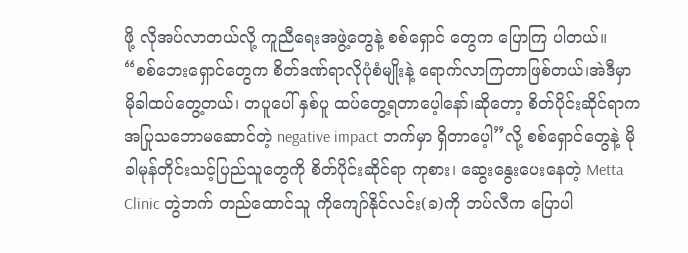ဖို့ လိုအပ်လာတယ်လို့ ကူညီရေးအဖွဲ့တွေနဲ့ စစ်ရှောင် တွေက ပြောကြ ပါတယ်။
“စစ်ဘေးရှောင်တွေက စိတ်ဒဏ်ရာလိုပုံစံမျိုးနဲ့ ရောက်လာကြတာဖြစ်တယ်၊အဲဒီမှာ မိုခါထပ်တွေ့တယ်၊ တပူပေါ် နှစ်ပူ ထပ်တွေ့ရတာပေ့ါနော်၊ဆိုတော့ စိတ်ပိုင်းဆိုင်ရာက အပြုသဘောမဆောင်တဲ့ negative impact ဘက်မှာ ရှိတာပေ့ါ”လို့ စစ်ရှောင်တွေနဲ့ မိုခါမုန်တိုင်းသင့်ပြည်သူတွေကို စိတ်ပိုင်းဆိုင်ရာ ကုစား၊ ဆွေးနွေးပေးနေတဲ့ Metta Clinic တွဲဘက် တည်ထောင်သူ ကိုကျော်နိုင်လင်း(ခ)ကို ဘပ်လီက ပြောပါ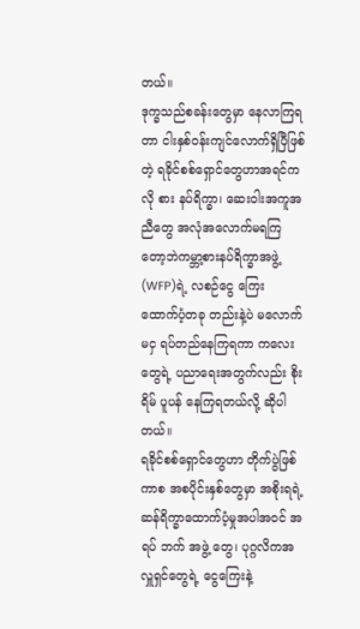တယ်။
ဒုက္ခသည်စခန်းတွေမှာ နေလာကြရတာ ငါးနှစ်ဝန်းကျင်လောက်ရှိပြီဖြစ်တဲ့ ရခိုင်စစ်ရှောင်တွေဟာအရင်ကလို စား နပ်ရိက္ခာ၊ ဆေးဝါးအကူအညီတွေ အလုံအလောက်မရကြတော့ဘဲကမ္ဘာ့စားနပ်ရိက္ခာအဖွဲ့(WFP)ရဲ့ လစဉ်ငွေ ကြေး ထောက်ပံ့တခု တည်းနဲ့ပဲ မလောက်မငှ ရပ်တည်နေကြရကာ ကလေးတွေရဲ့ ပညာရေးအတွက်လည်း စိုးရိမ် ပူပန် နေကြရတယ်လို့ ဆိုပါ တယ်။
ရခိုင်စစ်ရှောင်တွေဟာ တိုက်ပွဲဖြစ်ကာစ အစပိုင်းနှစ်တွေမှာ အစိုးရရဲ့ ဆန်ရိက္ခာထောက်ပံ့မှုအပါအဝင် အရပ် ဘက် အဖွဲ့ တွေ၊ ပုဂ္ဂလိကအလှူရှင်တွေရဲ့ ငွေကြေးနဲ့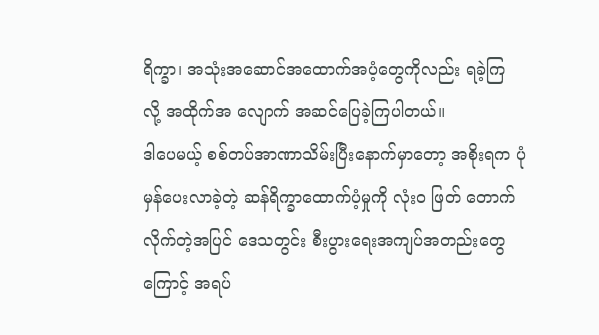ရိက္ခာ၊ အသုံးအဆောင်အထောက်အပံ့တွေကိုလည်း ရခဲ့ကြ လို့ အထိုက်အ လျောက် အဆင်ပြေခဲ့ကြပါတယ်။
ဒါပေမယ့် စစ်တပ်အာဏာသိမ်းပြီးနောက်မှာတော့ အစိုးရက ပုံမှန်ပေးလာခဲ့တဲ့ ဆန်ရိက္ခာထောက်ပံ့မှုကို လုံး၀ ဖြတ် တောက်လိုက်တဲ့အပြင် ဒေသတွင်း စီးပွားရေးအကျပ်အတည်းတွေကြောင့် အရပ်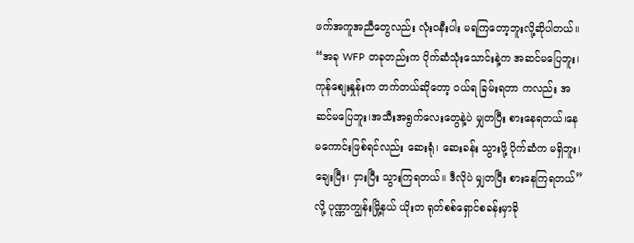ဖက်အကူအညီတွေလည်း လုံး၀နီးပါး မရကြတော့ဘူးလို့ဆိုပါတယ်။
“အခု WFP တခုတည်းက ပိုက်ဆံသုံးသောင်းနဲ့က အဆင်မပြေဘူး၊ကုန်စျေးနှုန်းက တက်တယ်ဆိုတော့ ဝယ်ရ ခြမ်းရတာ ကလည်း အဆင်မပြေဘူး၊အသီးအရွက်လေးတွေနဲ့ပဲ မျှတပြီး စားနေရတယ်၊နေမကောင်းဖြစ်ရင်လည်း ဆေးရုံ၊ ဆေးခန်း သွားဖို့ ပိုက်ဆံက မရှိဘူး၊ချေးပြီး၊ ငှားပြီး သွားကြရတယ်။ ဒီလိုပဲ မျှတပြီး စားနေကြရတယ်”လို့ ပုဏ္ဏာကျွန်းမြို့နယ် ယိုးတ ရုတ်စစ်ရှောင်စခန်းမှာခို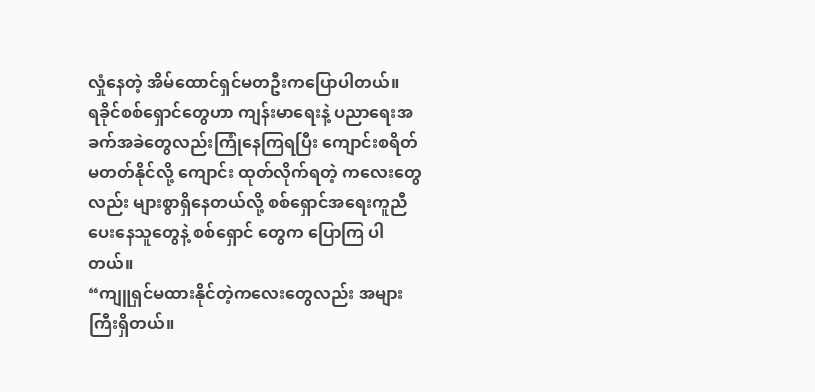လှုံနေတဲ့ အိမ်ထောင်ရှင်မတဦးကပြောပါတယ်။
ရခိုင်စစ်ရှောင်တွေဟာ ကျန်းမာရေးနဲ့ ပညာရေးအခက်အခဲတွေလည်းကြုံနေကြရပြီး ကျောင်းစရိတ်မတတ်နိုင်လို့ ကျောင်း ထုတ်လိုက်ရတဲ့ ကလေးတွေလည်း များစွာရှိနေတယ်လို့ စစ်ရှောင်အရေးကူညီပေးနေသူတွေနဲ့ စစ်ရှောင် တွေက ပြောကြ ပါတယ်။
“ကျူရှင်မထားနိုင်တဲ့ကလေးတွေလည်း အများကြီးရှိတယ်။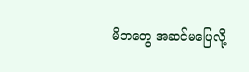မိဘတွေ အဆင်မပြေလို့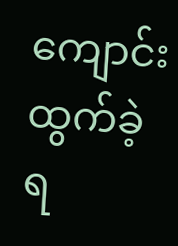ကျောင်းထွက်ခဲ့ရ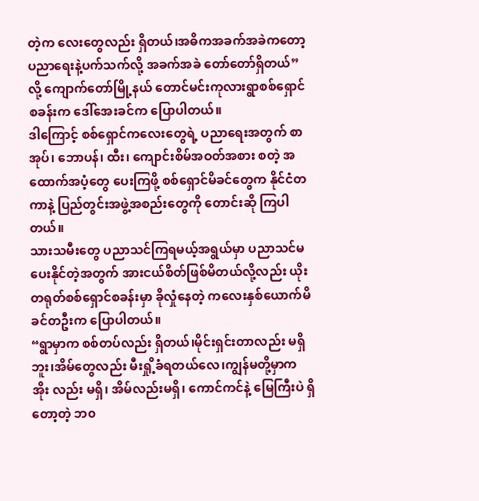တဲ့က လေးတွေလည်း ရှိတယ်၊အဓိကအခက်အခဲကတော့ ပညာရေးနဲ့ပက်သက်လို့ အခက်အခဲ တော်တော်ရှိတယ်”လို့ ကျောက်တော်မြို့နယ် တောင်မင်းကုလားရွာစစ်ရှောင်စခန်းက ဒေါ်အေးခင်က ပြောပါတယ်။
ဒါကြောင့် စစ်ရှောင်ကလေးတွေရဲ့ ပညာရေးအတွက် စာအုပ်၊ ဘောပန်၊ ထီး၊ ကျောင်းစိမ်အဝတ်အစား စတဲ့ အထောက်အပံ့တွေ ပေးကြဖို့ စစ်ရှောင်မိခင်တွေက နိုင်ငံတကာနဲ့ ပြည်တွင်းအဖွဲ့အစည်းတွေကို တောင်းဆို ကြပါတယ်။
သားသမီးတွေ ပညာသင်ကြရမယ့်အရွယ်မှာ ပညာသင်မပေးနိုင်တဲ့အတွက် အားငယ်စိတ်ဖြစ်မိတယ်လို့လည်း ယိုး တရုတ်စစ်ရှောင်စခန်းမှာ ခိုလှုံနေတဲ့ ကလေးနှစ်ယောက်မိခင်တဦးက ပြောပါတယ်။
“ရွာမှာက စစ်တပ်လည်း ရှိတယ်၊မိုင်းရှင်းတာလည်း မရှိဘူး၊အိမ်တွေလည်း မီးရှို့ခံရတယ်လေ၊ကျွန်မတို့မှာက အိုး လည်း မရှိ၊ အိမ်လည်းမရှိ၊ ကောင်ကင်နဲ့ မြေကြီးပဲ ရှိတော့တဲ့ ဘ၀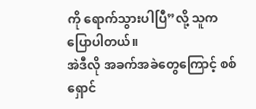ကို ရောက်သွားပါပြီ”လို့ သူကပြောပါတယ်။
အဲဒီလို အခက်အခဲတွေကြောင့် စစ်ရှောင်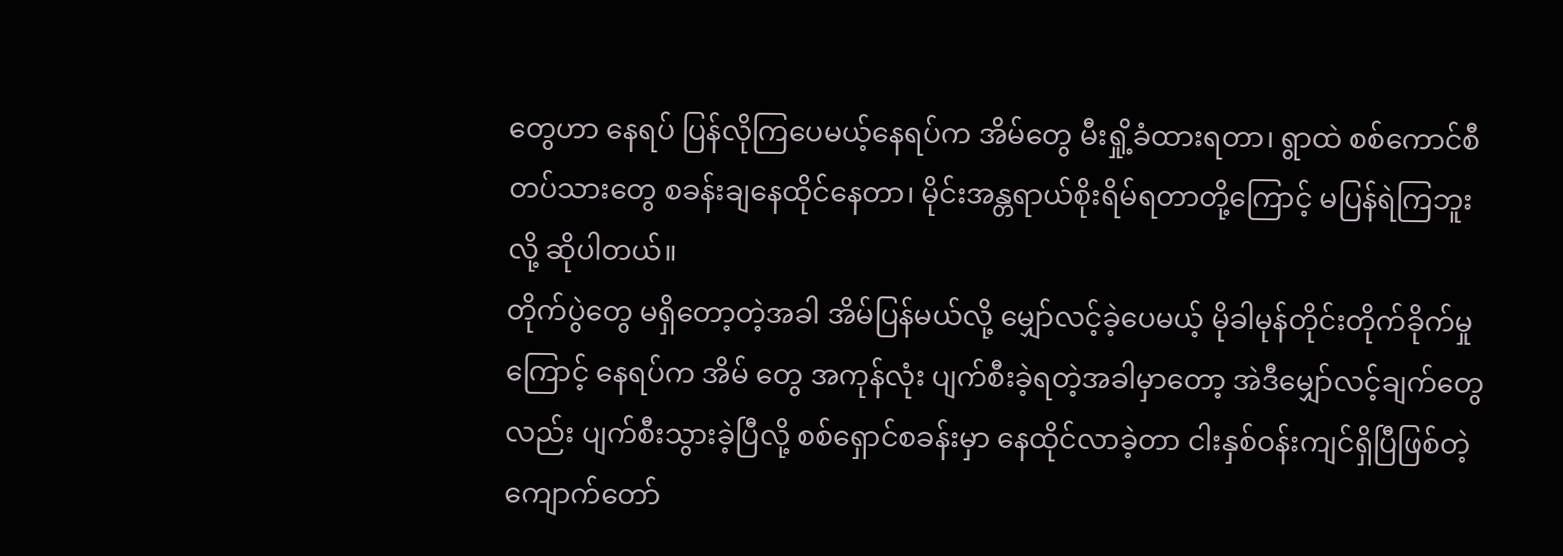တွေဟာ နေရပ် ပြန်လိုကြပေမယ့်နေရပ်က အိမ်တွေ မီးရှို့ခံထားရတာ၊ ရွာထဲ စစ်ကောင်စီတပ်သားတွေ စခန်းချနေထိုင်နေတာ၊ မိုင်းအန္တရာယ်စိုးရိမ်ရတာတို့ကြောင့် မပြန်ရဲကြဘူးလို့ ဆိုပါတယ်။
တိုက်ပွဲတွေ မရှိတော့တဲ့အခါ အိမ်ပြန်မယ်လို့ မျှော်လင့်ခဲ့ပေမယ့် မိုခါမုန်တိုင်းတိုက်ခိုက်မှု ကြောင့် နေရပ်က အိမ် တွေ အကုန်လုံး ပျက်စီးခဲ့ရတဲ့အခါမှာတော့ အဲဒီမျှော်လင့်ချက်တွေလည်း ပျက်စီးသွားခဲ့ပြီလို့ စစ်ရှောင်စခန်းမှာ နေထိုင်လာခဲ့တာ ငါးနှစ်ဝန်းကျင်ရှိပြီဖြစ်တဲ့ ကျောက်တော်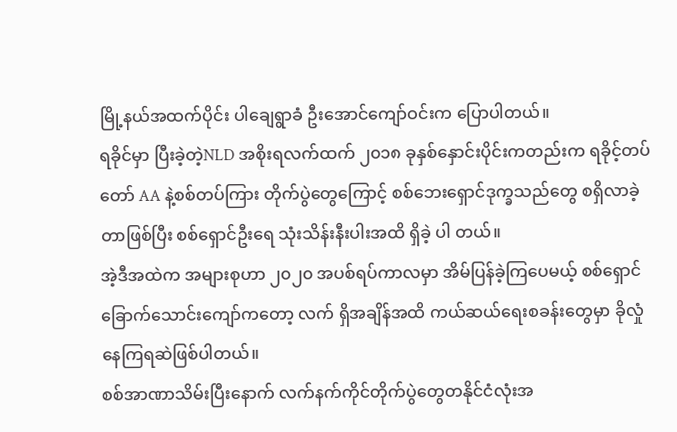မြို့နယ်အထက်ပိုင်း ပါချေရွာခံ ဦးအောင်ကျော်ဝင်းက ပြောပါတယ်။
ရခိုင်မှာ ပြီးခဲ့တဲ့NLD အစိုးရလက်ထက် ၂၀၁၈ ခုနှစ်နှောင်းပိုင်းကတည်းက ရခိုင့်တပ်တော် AA နဲ့စစ်တပ်ကြား တိုက်ပွဲတွေကြောင့် စစ်ဘေးရှောင်ဒုက္ခသည်တွေ စရှိလာခဲ့တာဖြစ်ပြီး စစ်ရှောင်ဦးရေ သုံးသိန်းနီးပါးအထိ ရှိခဲ့ ပါ တယ်။
အဲ့ဒီအထဲက အများစုဟာ ၂၀၂၀ အပစ်ရပ်ကာလမှာ အိမ်ပြန်ခဲ့ကြပေမယ့် စစ်ရှောင် ခြောက်သောင်းကျော်ကတော့ လက် ရှိအချိန်အထိ ကယ်ဆယ်ရေးစခန်းတွေမှာ ခိုလှုံနေကြရဆဲဖြစ်ပါတယ်။
စစ်အာဏာသိမ်းပြီးနောက် လက်နက်ကိုင်တိုက်ပွဲတွေတနိုင်ငံလုံးအ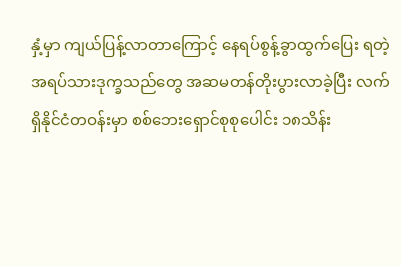နှံ့မှာ ကျယ်ပြန့်လာတာကြောင့် နေရပ်စွန့်ခွာထွက်ပြေး ရတဲ့ အရပ်သားဒုက္ခသည်တွေ အဆမတန်တိုးပွားလာခဲ့ပြီး လက်ရှိနိုင်ငံတဝန်းမှာ စစ်ဘေးရှောင်စုစုပေါင်း ၁၈သိန်း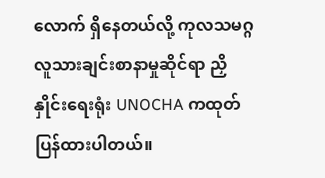လောက် ရှိနေတယ်လို့ ကုလသမဂ္ဂလူသားချင်းစာနာမှုဆိုင်ရာ ညှိနှိုင်းရေးရုံး UNOCHA ကထုတ်ပြန်ထားပါတယ်။